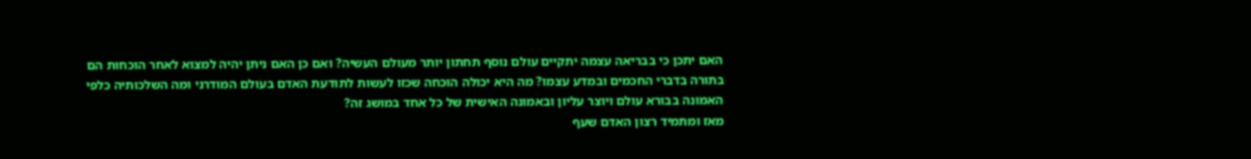האם יתכן כי בבריאה עצמה יתקיים עולם נוסף תחתון יותר מעולם העשיה? ואם כן האם ניתן יהיה למצוא לאחר הוכחות הם בתורה בדברי החכמים ובמדע עצמו? מה היא יכולה הוכחה שכזו לעשות לתודעת האדם בעולם המודרני ומה השלכותיה כלפי האמונה בבורא עולם ויוצר עליון ובאמונה האישית של כל אחד במושג זה?
מאז ומתמיד רצון האדם שעף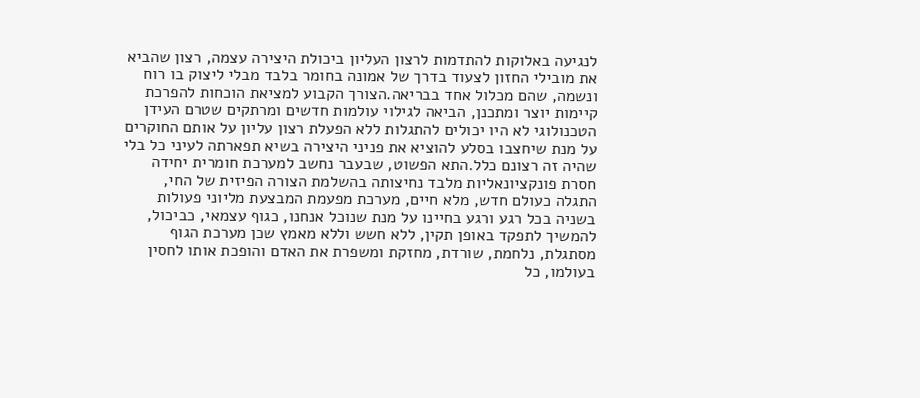לנגיעה באלוקות להתדמות לרצון העליון ביכולת היצירה עצמה, רצון שהביא את מובילי החזון לצעוד בדרך של אמונה בחומר בלבד מבלי ליצוק בו רוח ונשמה, שהם מכלול אחד בבריאה.הצורך הקבוע למציאת הוכחות להפרכת קיימות יוצר ומתכנן, הביאה לגילוי עולמות חדשים ומרתקים שטרם העידן הטכנולוגי לא היו יכולים להתגלות ללא הפעלת רצון עליון על אותם החוקרים על מנת שיחצבו בסלע להוציא את פניני היצירה בשיא תפארתה לעיני כל בלי שהיה זה רצונם כלל.התא הפשוט, שבעבר נחשב למערכת חומרית יחידה חסרת פונקציונאליות מלבד נחיצותה בהשלמת הצורה הפיזית של החי, התגלה כעולם חדש, מלא חיים, מערכת מפעמת המבצעת מליוני פעולות בשניה בכל רגע ורגע בחיינו על מנת שנוכל אנחנו, כגוף עצמאי, כביכול, להמשיך לתפקד באופן תקין, ללא חשש וללא מאמץ שכן מערכת הגוף מסתגלת, נלחמת, שורדת, מחזקת ומשפרת את האדם והופכת אותו לחסין בעולמו, כל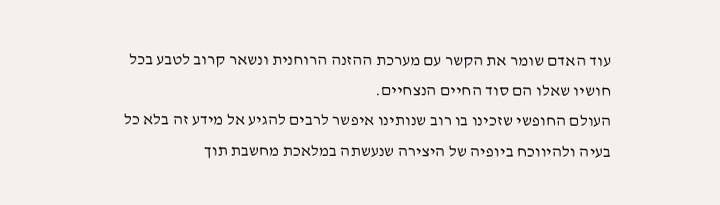עוד האדם שומר את הקשר עם מערכת ההזנה הרוחנית ונשאר קרוב לטבע בכל חושיו שאלו הם סוד החיים הנצחיים.
העולם החופשי שזכינו בו רוב שנותינו איפשר לרבים להגיע אל מידע זה בלא כל בעיה ולהיווכח ביופיה של היצירה שנעשתה במלאכת מחשבת תוך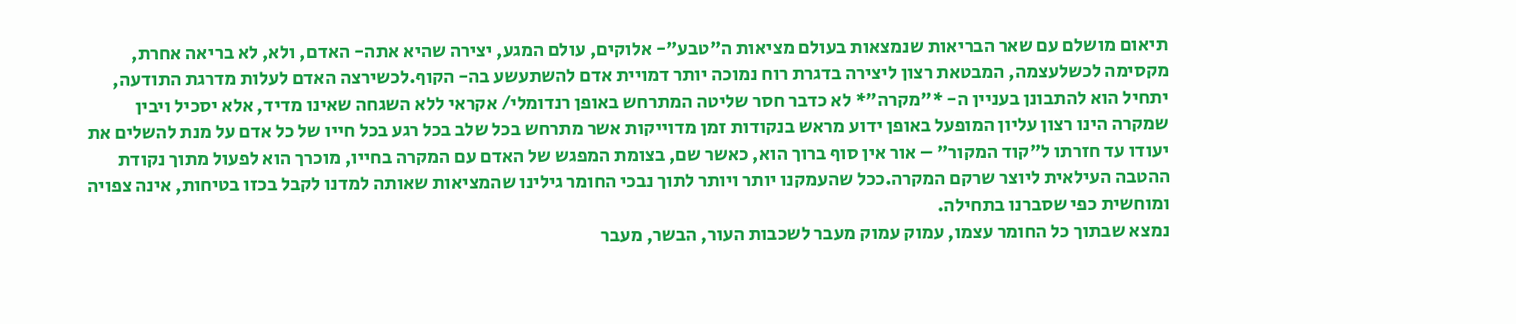תיאום מושלם עם שאר הבריאות שנמצאות בעולם מציאות ה"טבע"- אלוקים, עולם המגע, יצירה שהיא אתה- האדם, ולא, לא בריאה אחרת, מקסימה לכשלעצמה, המבטאת רצון ליצירה בדגרת רוח נמוכה יותר דמויית אדם להשתעשע בה- הקוף.לכשירצה האדם לעלות מדרגת התודעה, יתחיל הוא להתבונן בעניין ה- *"מקרה"* לא כדבר חסר שליטה המתרחש באופן רנדומלי/ אקראי ללא השגחה שאינו מדיד, אלא יסכיל ויבין שמקרה הינו רצון עליון המופעל באופן ידוע מראש בנקודות זמן מדוייקות אשר מתרחש בכל שלב בכל רגע בכל חייו של כל אדם על מנת להשלים את יעודו עד חזרתו ל"קוד המקור" – אור אין סוף ברוך הוא, כאשר שם, בצומת המפגש של האדם עם המקרה בחייו, מוכרך הוא לפעול מתוך נקודת ההטבה העילאית ליוצר שרקם המקרה.ככל שהעמקנו יותר ויותר לתוך נבכי החומר גילינו שהמציאות שאותה למדנו לקבל בכזו בטיחות, אינה צפויה ומוחשית כפי שסברנו בתחילה.
נמצא שבתוך כל החומר עצמו, עמוק עמוק מעבר לשכבות העור, הבשר, מעבר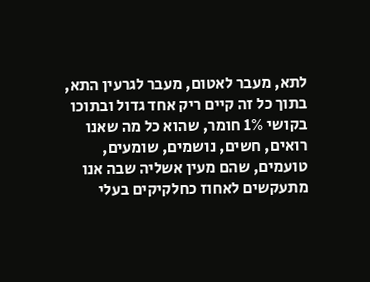לתא, מעבר לאטום, מעבר לגרעין התא, בתוך כל זה קיים ריק אחד גדול ובתוכו בקושי 1% חומר, שהוא כל מה שאנו רואים, חשים, נושמים, שומעים, טועמים, שהם מעין אשליה שבה אנו מתעקשים לאחוז כחלקיקים בעלי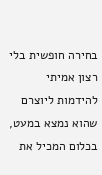בחירה חופשית בלי רצון אמיתי להידמות ליוצרם שהוא נמצא במעט, בכלום המכיל את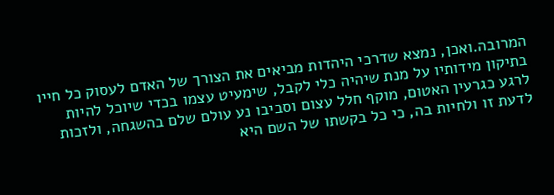המרובה.ואכן, נמצא שדרכי היהדות מביאים את הצורך של האדם לעסוק כל חייו בתיקון מידותיו על מנת שיהיה כלי לקבל, שימעיט עצמו בכדי שיוכל להיות לרגע כגרעין האטום, מוקף חלל עצום וסביבו נע עולם שלם בהשגחה, ולזכות לדעת זו ולחיות בה, כי כל בקשתו של השם היא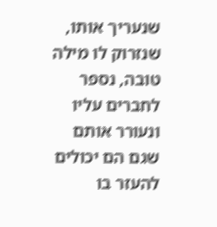שנעריך אותו, שנזרוק לו מילה טובה, נספר לחברים עליו ונעורר אותם שגם הם יכולים להעזר בו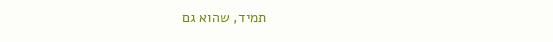תמיד, שהוא גם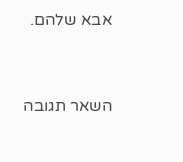אבא שלהם.


השאר תגובה